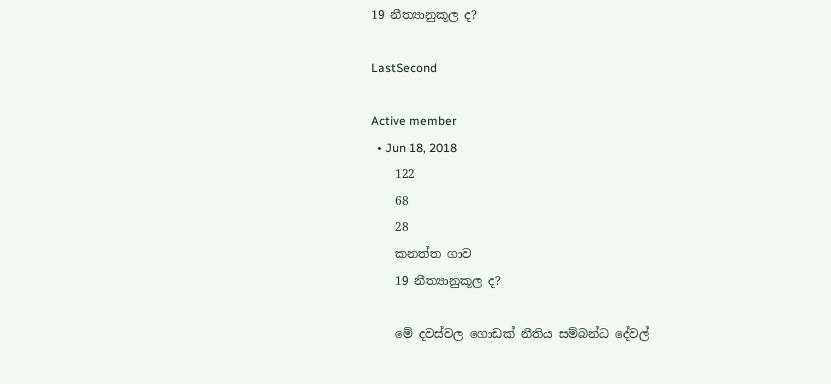19 නීත්‍යානුකූල ද?

LastSecond

Active member
  • Jun 18, 2018
    122
    68
    28
    කනත්ත ගාව
    19 නීත්‍යානුකූල ද?

    මේ දවස්වල ගොඩක් නීතිය සම්බන්ධ දේවල්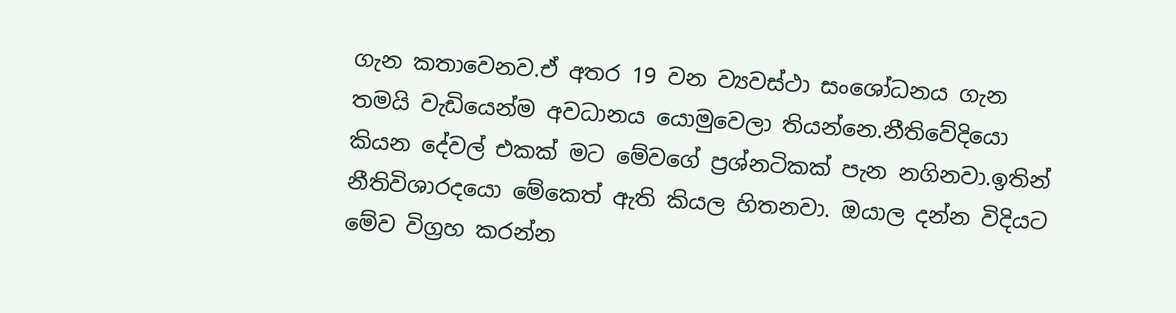ගැන කතාවෙනව.ඒ අතර 19 වන ව්‍යවස්ථා සංශෝධනය ගැන තමයි වැඩියෙන්ම අවධානය යොමුවෙලා තියන්නෙ.නීතිවේදියො කියන දේවල් එකක් මට මේවගේ ප්‍රශ්නටිකක් පැන නගිනවා.ඉතින් නීතිවිශාරදයො මේකෙත් ඇති කියල හිතනවා. ඔයාල දන්න විදියට මේව විග්‍රහ කරන්න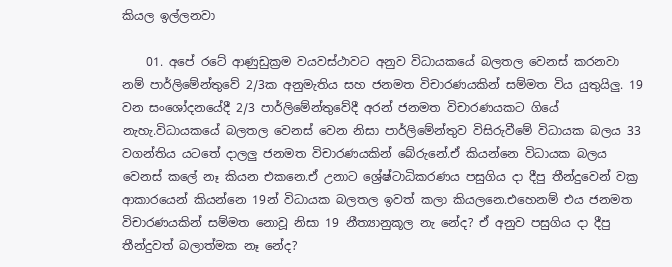කියල ඉල්ලනවා

    01. අපේ රටේ ආණුඩුක්‍රම වයවස්ථාවට අනුව විධායකයේ බලතල වෙනස් කරනවා නම් පාර්ලිමේන්තුවේ 2/3ක අනුමැතිය සහ ජනමත විචාරණයකින් සම්මත විය යුතුයිලු. 19 වන සංශෝදනයේදී 2/3 පාර්ලිමේන්තුවේදී අරන් ජනමත විචාරණයකට ගියේ නැහැ.විධායකයේ බලතල වෙනස් වෙන නිසා පාර්ලිමේන්තුව විසිරුවීමේ විධායක බලය 33 වගන්තිය යටතේ දාලලු ජනමත විචාරණයකින් බේරුනේ.ඒ කියන්නෙ විධායක බලය වෙනස් කලේ නෑ කියන එකනෙ.ඒ උනාට ශ්‍රේෂ්ටාධිකරණය පසුගිය දා දීපු තීන්දුවෙන් වක්‍ර ආකාරයෙන් කියන්නෙ 19න් විධායක බලතල ඉවත් කලා කියලනෙ.එහෙනම් එය ජනමත විචාරණයකින් සම්මත නොවූ නිසා 19 නීත්‍යානුකූල නැ නේද? ඒ අනුව පසුගිය දා දීපු තීන්දුවත් බලාත්මක නෑ නේද?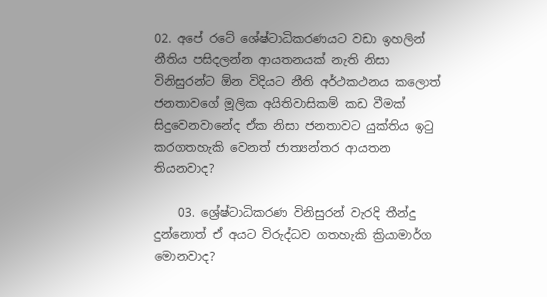02. අපේ රටේ ශේෂ්ටාධිකරණයට වඩා ඉහලින් නීතිය පසිදලන්න ආයතනයක් නැති නිසා විනිසුරන්ට ඕන විදියට නීති අර්ථකථනය කලොත් ජනතාවගේ මූලික අයිතිවාසිකම් කඩ වීමක් සිදුවෙනවානේද ඒක නිසා ජනතාවට යුක්තිය ඉටු කරගතහැකි වෙනත් ජාත්‍යන්තර ආයතන තියනවාද?

    03. ශ්‍රේෂ්ටාධිකරණ විනිසුරන් වැරදි තීන්දු දුන්නොත් ඒ අයට විරුද්ධව ගතහැකි ක්‍රියාමාර්ග මොනවාද?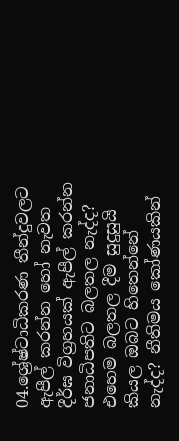04.ශ්‍රේෂ්ටාධිකරණ තීන්දුවලට ඇපීල් කරන්න හෝ නැවත දීර්ඝ විග්‍රහයක් ඇපීල් කරන්න ජනාධිපතිට බලතල නැද්ද? එහෙම බලතල දීම සුදුසුයි කියල ඔබට හිතෙන්නේ නැද්ද? නීතිමය කෝණයකින්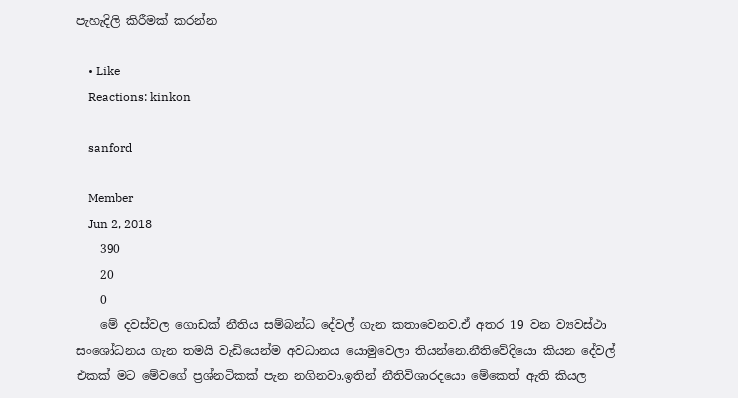පැහැදිලි කිරීමක් කරන්න

    • Like
    Reactions: kinkon

    sanford

    Member
    Jun 2, 2018
    390
    20
    0
    මේ දවස්වල ගොඩක් නීතිය සම්බන්ධ දේවල් ගැන කතාවෙනව.ඒ අතර 19 වන ව්‍යවස්ථා සංශෝධනය ගැන තමයි වැඩියෙන්ම අවධානය යොමුවෙලා තියන්නෙ.නීතිවේදියො කියන දේවල් එකක් මට මේවගේ ප්‍රශ්නටිකක් පැන නගිනවා.ඉතින් නීතිවිශාරදයො මේකෙත් ඇති කියල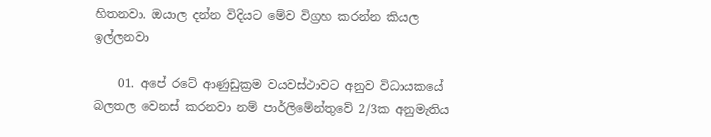හිතනවා. ඔයාල දන්න විදියට මේව විග්‍රහ කරන්න කියල ඉල්ලනවා

    01. අපේ රටේ ආණුඩුක්‍රම වයවස්ථාවට අනුව විධායකයේ බලතල වෙනස් කරනවා නම් පාර්ලිමේන්තුවේ 2/3ක අනුමැතිය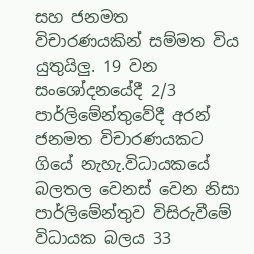සහ ජනමත විචාරණයකින් සම්මත විය යුතුයිලු. 19 වන සංශෝදනයේදී 2/3 පාර්ලිමේන්තුවේදී අරන් ජනමත විචාරණයකට ගියේ නැහැ.විධායකයේ බලතල වෙනස් වෙන නිසා පාර්ලිමේන්තුව විසිරුවීමේ විධායක බලය 33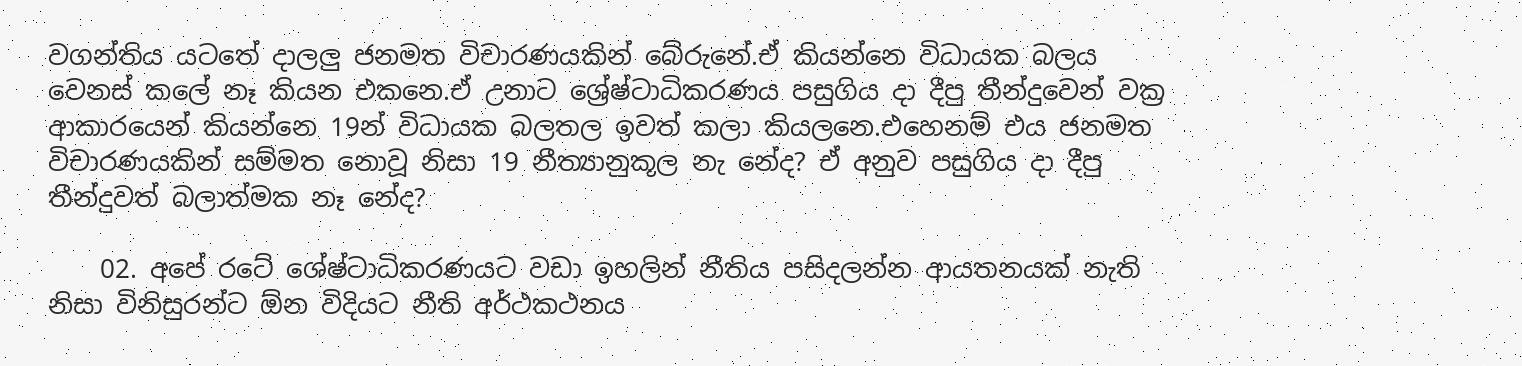වගන්තිය යටතේ දාලලු ජනමත විචාරණයකින් බේරුනේ.ඒ කියන්නෙ විධායක බලය වෙනස් කලේ නෑ කියන එකනෙ.ඒ උනාට ශ්‍රේෂ්ටාධිකරණය පසුගිය දා දීපු තීන්දුවෙන් වක්‍ර ආකාරයෙන් කියන්නෙ 19න් විධායක බලතල ඉවත් කලා කියලනෙ.එහෙනම් එය ජනමත විචාරණයකින් සම්මත නොවූ නිසා 19 නීත්‍යානුකූල නැ නේද? ඒ අනුව පසුගිය දා දීපු තීන්දුවත් බලාත්මක නෑ නේද?

    02. අපේ රටේ ශේෂ්ටාධිකරණයට වඩා ඉහලින් නීතිය පසිදලන්න ආයතනයක් නැති නිසා විනිසුරන්ට ඕන විදියට නීති අර්ථකථනය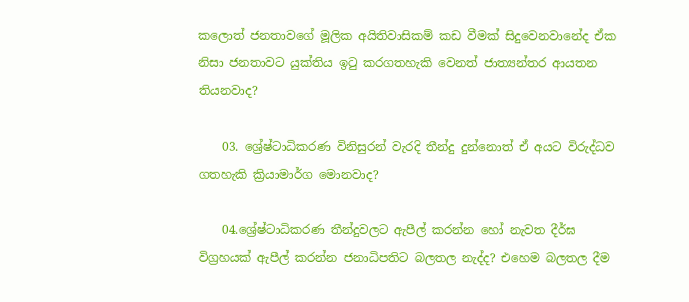කලොත් ජනතාවගේ මූලික අයිතිවාසිකම් කඩ වීමක් සිදුවෙනවානේද ඒක නිසා ජනතාවට යුක්තිය ඉටු කරගතහැකි වෙනත් ජාත්‍යන්තර ආයතන තියනවාද?

    03. ශ්‍රේෂ්ටාධිකරණ විනිසුරන් වැරදි තීන්දු දුන්නොත් ඒ අයට විරුද්ධව ගතහැකි ක්‍රියාමාර්ග මොනවාද?

    04.ශ්‍රේෂ්ටාධිකරණ තීන්දුවලට ඇපීල් කරන්න හෝ නැවත දීර්ඝ විග්‍රහයක් ඇපීල් කරන්න ජනාධිපතිට බලතල නැද්ද? එහෙම බලතල දීම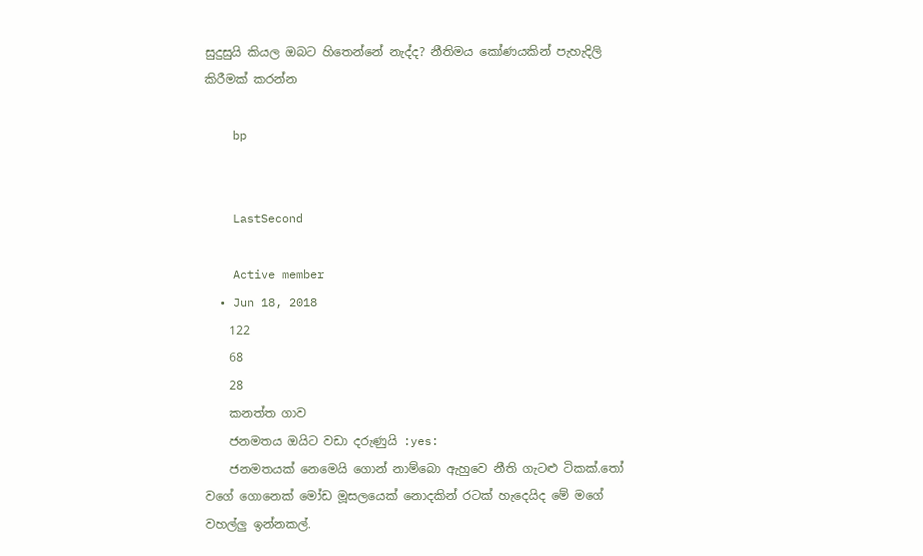සුදුසුයි කියල ඔබට හිතෙන්නේ නැද්ද? නීතිමය කෝණයකින් පැහැදිලි කිරීමක් කරන්න

    bp


    LastSecond

    Active member
  • Jun 18, 2018
    122
    68
    28
    කනත්ත ගාව
    ජනමතය ඔයිට වඩා දරුණුයි :yes:
    ජනමතයක් නෙමෙයි ගොන් නාම්බො ඇහුවෙ නීති ගැටළු ටිකක්.තෝ වගේ ගොනෙක් මෝඩ මූසලයෙක් නොදකින් රටක් හැදෙයිද මේ මගේ වහල්ලු ඉන්නකල්.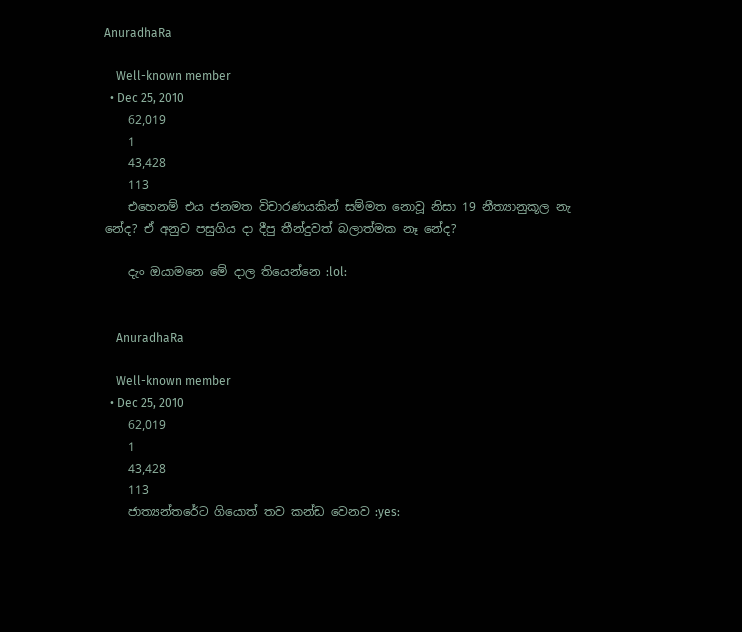AnuradhaRa

    Well-known member
  • Dec 25, 2010
    62,019
    1
    43,428
    113
    එහෙනම් එය ජනමත විචාරණයකින් සම්මත නොවූ නිසා 19 නීත්‍යානුකූල නැ නේද? ඒ අනුව පසුගිය දා දීපු තීන්දුවත් බලාත්මක නෑ නේද?

    දැං ඔයාමනෙ මේ දාල තියෙන්නෙ :lol:


    AnuradhaRa

    Well-known member
  • Dec 25, 2010
    62,019
    1
    43,428
    113
    ජාත්‍යන්තරේට ගියොත් තව කන්ඩ වෙනව :yes: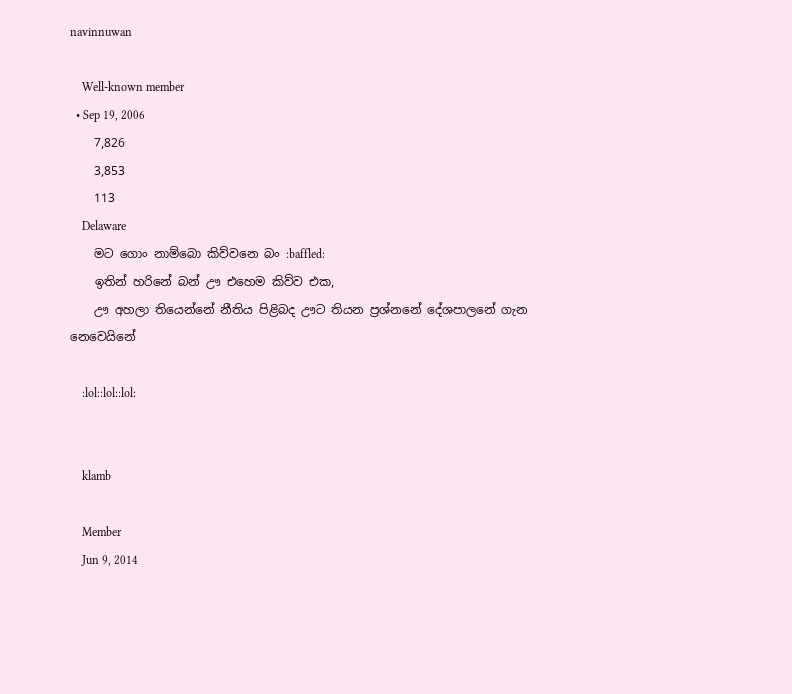navinnuwan

    Well-known member
  • Sep 19, 2006
    7,826
    3,853
    113
    Delaware
    මට ගොං නාම්බො කිව්වනෙ බං :baffled:
    ඉතින් හරිනේ බන් ඌ එහෙම කිව්ව එක,
    ඌ අහලා තියෙන්නේ නීතිය පිළිබද ඌට තියන ප්‍රශ්නනේ දේශපාලනේ ගැන නෙවෙයිනේ

    :lol::lol::lol:


    klamb

    Member
    Jun 9, 2014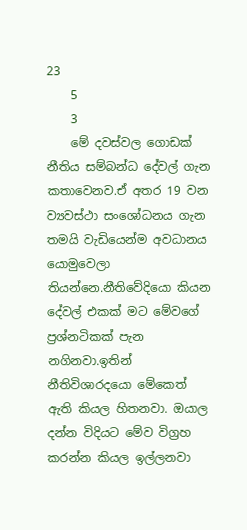23
    5
    3
    මේ දවස්වල ගොඩක් නීතිය සම්බන්ධ දේවල් ගැන කතාවෙනව.ඒ අතර 19 වන ව්‍යවස්ථා සංශෝධනය ගැන තමයි වැඩියෙන්ම අවධානය යොමුවෙලා තියන්නෙ.නීතිවේදියො කියන දේවල් එකක් මට මේවගේ ප්‍රශ්නටිකක් පැන නගිනවා.ඉතින් නීතිවිශාරදයො මේකෙත් ඇති කියල හිතනවා. ඔයාල දන්න විදියට මේව විග්‍රහ කරන්න කියල ඉල්ලනවා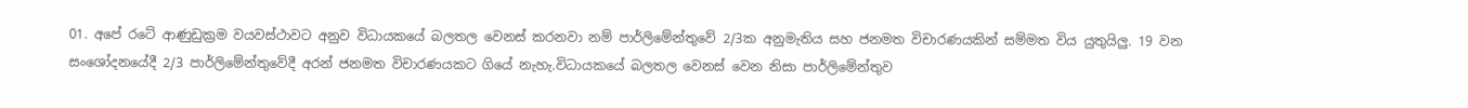01. අපේ රටේ ආණුඩුක්‍රම වයවස්ථාවට අනුව විධායකයේ බලතල වෙනස් කරනවා නම් පාර්ලිමේන්තුවේ 2/3ක අනුමැතිය සහ ජනමත විචාරණයකින් සම්මත විය යුතුයිලු. 19 වන සංශෝදනයේදී 2/3 පාර්ලිමේන්තුවේදී අරන් ජනමත විචාරණයකට ගියේ නැහැ.විධායකයේ බලතල වෙනස් වෙන නිසා පාර්ලිමේන්තුව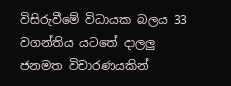විසිරුවීමේ විධායක බලය 33 වගන්තිය යටතේ දාලලු ජනමත විචාරණයකින්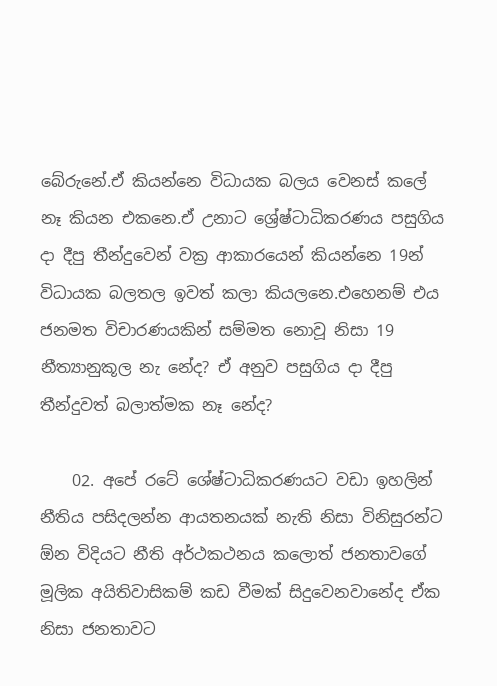බේරුනේ.ඒ කියන්නෙ විධායක බලය වෙනස් කලේ නෑ කියන එකනෙ.ඒ උනාට ශ්‍රේෂ්ටාධිකරණය පසුගිය දා දීපු තීන්දුවෙන් වක්‍ර ආකාරයෙන් කියන්නෙ 19න් විධායක බලතල ඉවත් කලා කියලනෙ.එහෙනම් එය ජනමත විචාරණයකින් සම්මත නොවූ නිසා 19 නීත්‍යානුකූල නැ නේද? ඒ අනුව පසුගිය දා දීපු තීන්දුවත් බලාත්මක නෑ නේද?

    02. අපේ රටේ ශේෂ්ටාධිකරණයට වඩා ඉහලින් නීතිය පසිදලන්න ආයතනයක් නැති නිසා විනිසුරන්ට ඕන විදියට නීති අර්ථකථනය කලොත් ජනතාවගේ මූලික අයිතිවාසිකම් කඩ වීමක් සිදුවෙනවානේද ඒක නිසා ජනතාවට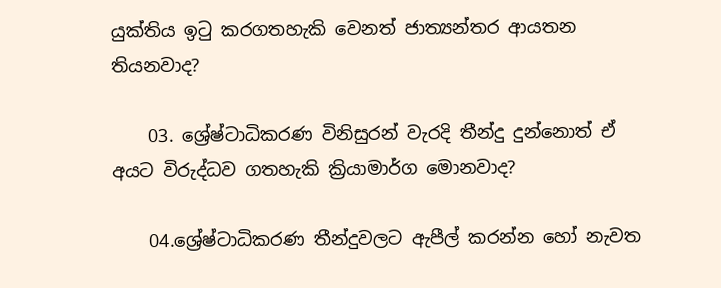යුක්තිය ඉටු කරගතහැකි වෙනත් ජාත්‍යන්තර ආයතන තියනවාද?

    03. ශ්‍රේෂ්ටාධිකරණ විනිසුරන් වැරදි තීන්දු දුන්නොත් ඒ අයට විරුද්ධව ගතහැකි ක්‍රියාමාර්ග මොනවාද?

    04.ශ්‍රේෂ්ටාධිකරණ තීන්දුවලට ඇපීල් කරන්න හෝ නැවත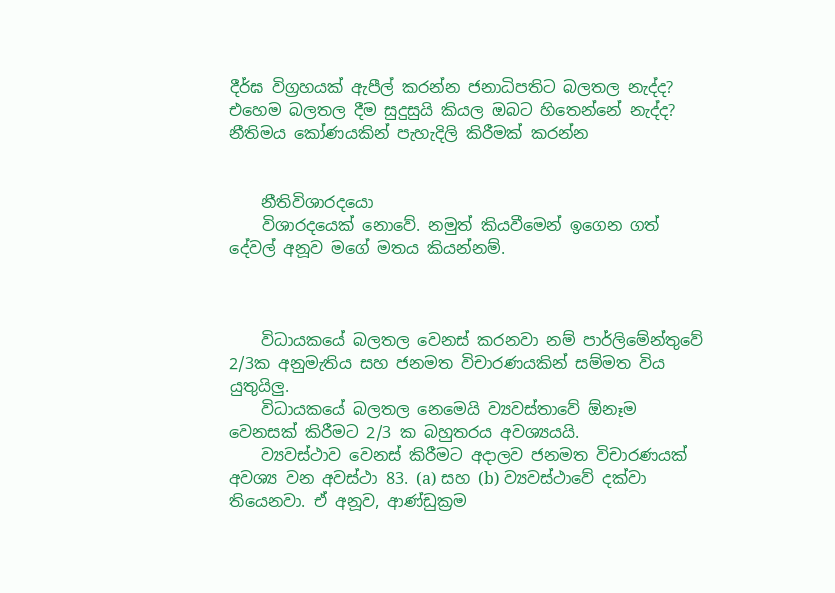දීර්ඝ විග්‍රහයක් ඇපීල් කරන්න ජනාධිපතිට බලතල නැද්ද? එහෙම බලතල දීම සුදුසුයි කියල ඔබට හිතෙන්නේ නැද්ද? නීතිමය කෝණයකින් පැහැදිලි කිරීමක් කරන්න


    නීතිවිශාරදයො
    විශාරදයෙක් නොවේ. නමුත් කියවීමෙන් ඉගෙන ගත් දේවල් අනූව මගේ මතය කියන්නම්.



    විධායකයේ බලතල වෙනස් කරනවා නම් පාර්ලිමේන්තුවේ 2/3ක අනුමැතිය සහ ජනමත විචාරණයකින් සම්මත විය යුතුයිලු.
    විධායකයේ බලතල නෙමෙයි ව්‍යවස්තාවේ ඕනෑම වෙනසක් කිරීමට 2/3 ක බහුතරය අවශ්‍යයයි.
    ව්‍යවස්ථාව වෙනස් කිරීමට අදාලව ජනමත විචාරණයක් අවශ්‍ය වන අවස්ථා 83. (a) සහ (b) ව්‍යවස්ථාවේ දක්වා තියෙනවා. ඒ අනූව, ආණ්ඩුක්‍රම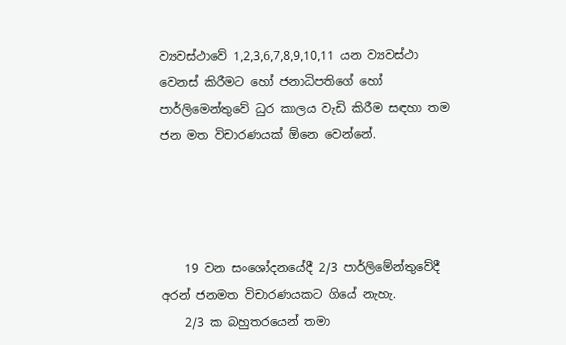ව්‍යවස්ථාවේ 1,2,3,6,7,8,9,10,11 යන ව්‍යවස්ථා වෙනස් කිරීමට හෝ ජනාධිපතිගේ හෝ පාර්ලිමෙන්තුවේ ධුර කාලය වැඩි කිරීම සඳහා තම ජන මත විචාරණයක් ඕනෙ වෙන්නේ.




    19 වන සංශෝදනයේදී 2/3 පාර්ලිමේන්තුවේදී අරන් ජනමත විචාරණයකට ගියේ නැහැ.
    2/3 ක බහුතරයෙන් තමා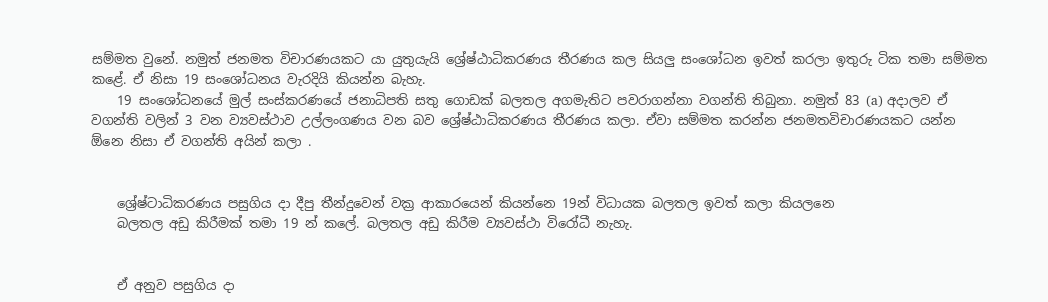සම්මත වුනේ. නමුත් ජනමත විචාරණයකට යා යුතුයැයි ශ්‍රේෂ්ඨාධිකරණය තීරණය කල සියලු සංශෝධන ඉවත් කරලා ඉතුරු ටික තමා සම්මත කළේ. ඒ නිසා 19 සංශෝධනය වැරදියි කියන්න බැහැ.
    19 සංශෝධනයේ මුල් සංස්කරණයේ ජනාධිපති සතු ගොඩක් බලතල අගමැතිට පවරාගන්නා වගන්ති තිබුනා. නමුත් 83 (a) අදාලව ඒ වගන්ති වලින් 3 වන ව්‍යවස්ථාව උල්ලංගණය වන බව ශ්‍රේෂ්ඨාධිකරණය තීරණය කලා. ඒවා සම්මත කරන්න ජනමතවිචාරණයකට යන්න ඕනෙ නිසා ඒ වගන්ති අයින් කලා .


    ශ්‍රේෂ්ටාධිකරණය පසුගිය දා දීපු තීන්දුවෙන් වක්‍ර ආකාරයෙන් කියන්නෙ 19න් විධායක බලතල ඉවත් කලා කියලනෙ
    බලතල අඩු කිරීමක් තමා 19 න් කලේ. බලතල අඩු කිරීම ව්‍යවස්ථා විරෝධී නැහැ.


    ඒ අනුව පසුගිය දා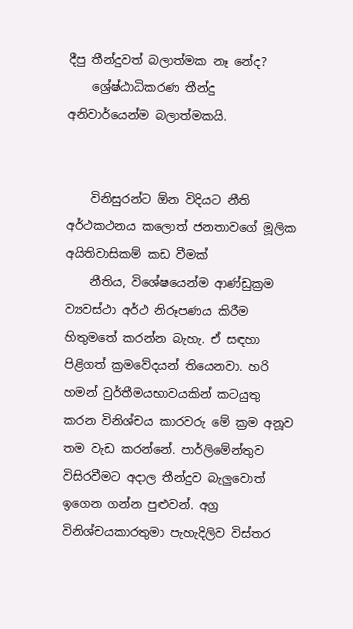දීපු තීන්දුවත් බලාත්මක නෑ නේද?
    ශ්‍රේෂ්ඨාධිකරණ තීන්දු අනිවාර්යෙන්ම බලාත්මකයි.


    විනිසුරන්ට ඕන විදියට නීති අර්ථකථනය කලොත් ජනතාවගේ මූලික අයිතිවාසිකම් කඩ වීමක්
    නීතිය, විශේෂයෙන්ම ආණ්ඩුක්‍රම ව්‍යවස්ථා අර්ථ නිරූපණය කිරීම හිතුමතේ කරන්න බැහැ. ඒ සඳහා පිළිගත් ක්‍රමවේදයන් තියෙනවා. හරි හමන් වුර්තීමයභාවයකින් කටයුතු කරන විනිශ්චය කාරවරු මේ ක්‍රම අනූව තම වැඩ කරන්නේ. පාර්ලිමේන්තුව විසිරවීමට අදාල තීන්දුව බැලුවොත් ඉගෙන ගන්න පුළුවන්. අග්‍ර විනිශ්චයකාරතුමා පැහැදිලිව විස්තර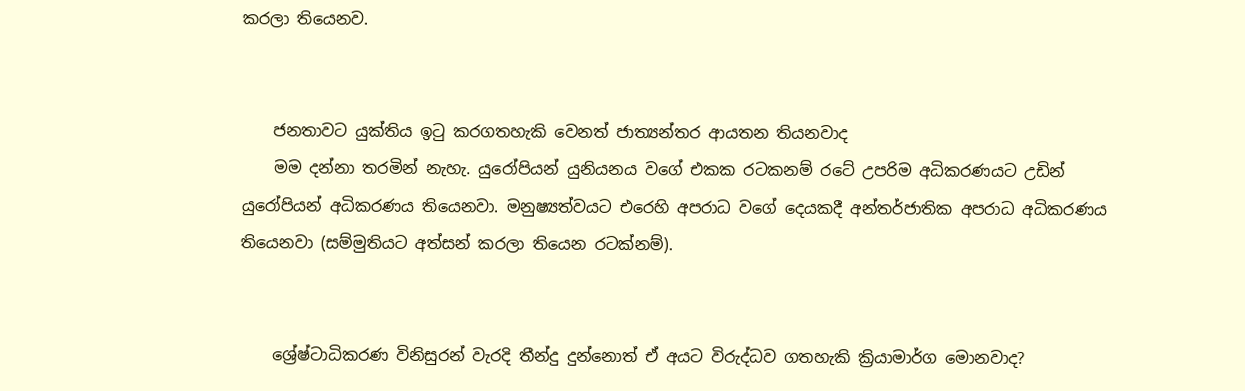කරලා තියෙනව.


    ජනතාවට යුක්තිය ඉටු කරගතහැකි වෙනත් ජාත්‍යන්තර ආයතන තියනවාද
    මම දන්නා තරමින් නැහැ. යුරෝපියන් යුනියනය වගේ එකක රටකනම් රටේ උපරිම අධිකරණයට උඩින් යුරෝපියන් අධිකරණය තියෙනවා. මනුෂ්‍යත්වයට එරෙහි අපරාධ වගේ දෙයකදී අන්තර්ජාතික අපරාධ අධිකරණය තියෙනවා (සම්මුතියට අත්සන් කරලා තියෙන රටක්නම්).


    ශ්‍රේෂ්ටාධිකරණ විනිසුරන් වැරදි තීන්දු දුන්නොත් ඒ අයට විරුද්ධව ගතහැකි ක්‍රියාමාර්ග මොනවාද?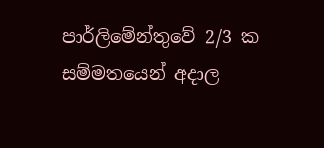පාර්ලිමේන්තුවේ 2/3 ක සම්මතයෙන් අදාල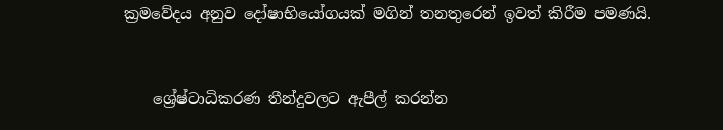ක්‍රමවේදය අනුව දෝෂාභියෝගයක් මගින් තනතුරෙන් ඉවත් කිරීම පමණයි.


    ශ්‍රේෂ්ටාධිකරණ තීන්දුවලට ඇපීල් කරන්න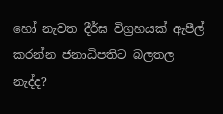හෝ නැවත දීර්ඝ විග්‍රහයක් ඇපීල් කරන්න ජනාධිපතිට බලතල නැද්ද?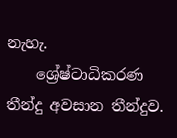නැහැ.
    ශ්‍රේෂ්ටාධිකරණ තීන්දු අවසාන තීන්දුව.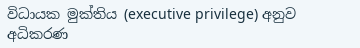විධායක මුක්තිය (executive privilege) අනුව අධිකරණ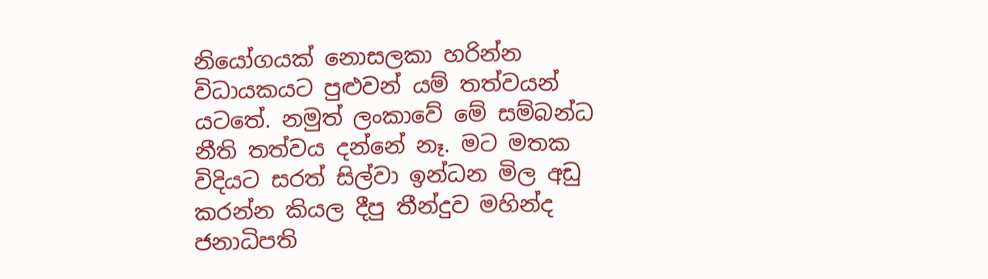නියෝගයක් නොසලකා හරින්න විධායකයට පුළුවන් යම් තත්වයන් යටතේ. නමුත් ලංකාවේ මේ සම්බන්ධ නීති තත්වය දන්නේ නෑ. මට මතක විදියට සරත් සිල්වා ඉන්ධන මිල අඩු කරන්න කියල දීපු තීන්දුව මහින්ද ජනාධිපති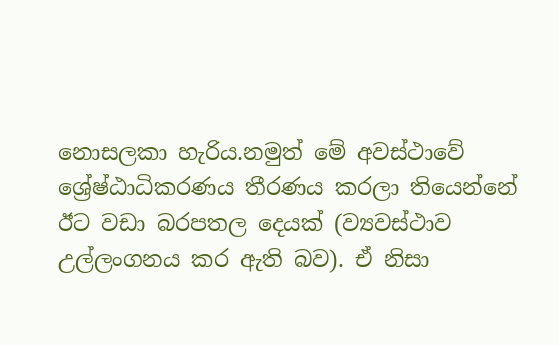නොසලකා හැරිය.නමුත් මේ අවස්ථාවේ ශ්‍රේෂ්ඨාධිකරණය තීරණය කරලා තියෙන්නේ ඊට වඩා බරපතල දෙයක් (ව්‍යවස්ථාව උල්ලංගනය කර ඇති බව). ඒ නිසා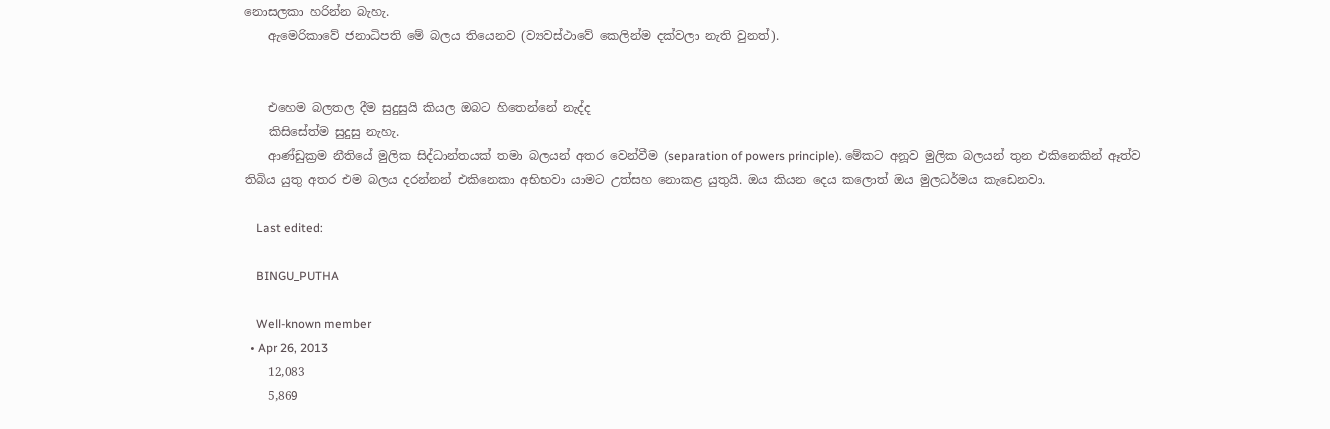නොසලකා හරින්න බැහැ.
    ඇමෙරිකාවේ ජනාධිපති මේ බලය තියෙනව (ව්‍යවස්ථාවේ කෙලින්ම දක්වලා නැති වුනත්).


    එහෙම බලතල දීම සුදුසුයි කියල ඔබට හිතෙන්නේ නැද්ද
    කිසිසේත්ම සුදුසු නැහැ.
    ආණ්ඩුක්‍රම නීතියේ මුලික සිද්ධාන්තයක් තමා බලයන් අතර වෙන්වීම (separation of powers principle). මේකට අනූව මුලික බලයන් තුන එකිනෙකින් ඈත්ව තිබිය යුතු අතර එම බලය දරන්නන් එකිනෙකා අභිභවා යාමට උත්සහ නොකළ යුතුයි. ඔය කියන දෙය කලොත් ඔය මුලධර්මය කැඩෙනවා.

    Last edited:

    BINGU_PUTHA

    Well-known member
  • Apr 26, 2013
    12,083
    5,869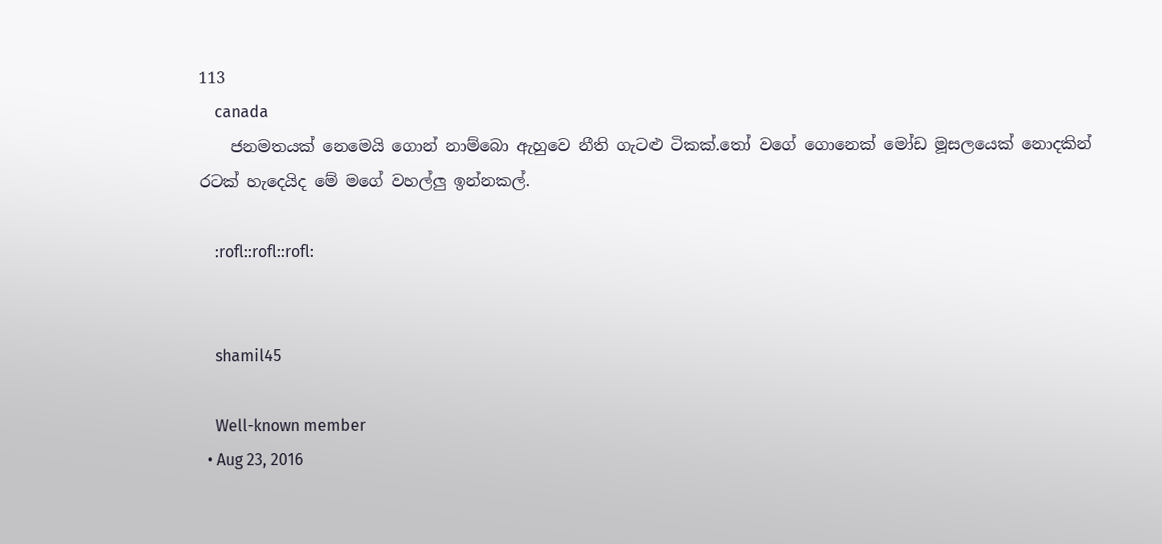113
    canada
    ජනමතයක් නෙමෙයි ගොන් නාම්බො ඇහුවෙ නීති ගැටළු ටිකක්.තෝ වගේ ගොනෙක් මෝඩ මූසලයෙක් නොදකින් රටක් හැදෙයිද මේ මගේ වහල්ලු ඉන්නකල්.

    :rofl::rofl::rofl:


    shamil45

    Well-known member
  • Aug 23, 2016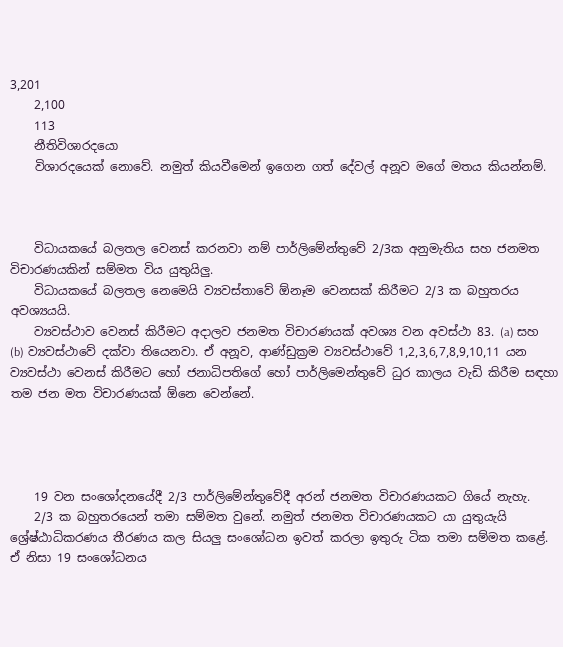3,201
    2,100
    113
    නීතිවිශාරදයො
    විශාරදයෙක් නොවේ. නමුත් කියවීමෙන් ඉගෙන ගත් දේවල් අනූව මගේ මතය කියන්නම්.



    විධායකයේ බලතල වෙනස් කරනවා නම් පාර්ලිමේන්තුවේ 2/3ක අනුමැතිය සහ ජනමත විචාරණයකින් සම්මත විය යුතුයිලු.
    විධායකයේ බලතල නෙමෙයි ව්‍යවස්තාවේ ඕනෑම වෙනසක් කිරීමට 2/3 ක බහුතරය අවශ්‍යයයි.
    ව්‍යවස්ථාව වෙනස් කිරීමට අදාලව ජනමත විචාරණයක් අවශ්‍ය වන අවස්ථා 83. (a) සහ (b) ව්‍යවස්ථාවේ දක්වා තියෙනවා. ඒ අනූව, ආණ්ඩුක්‍රම ව්‍යවස්ථාවේ 1,2,3,6,7,8,9,10,11 යන ව්‍යවස්ථා වෙනස් කිරීමට හෝ ජනාධිපතිගේ හෝ පාර්ලිමෙන්තුවේ ධුර කාලය වැඩි කිරීම සඳහා තම ජන මත විචාරණයක් ඕනෙ වෙන්නේ.




    19 වන සංශෝදනයේදී 2/3 පාර්ලිමේන්තුවේදී අරන් ජනමත විචාරණයකට ගියේ නැහැ.
    2/3 ක බහුතරයෙන් තමා සම්මත වුනේ. නමුත් ජනමත විචාරණයකට යා යුතුයැයි ශ්‍රේෂ්ඨාධිකරණය තීරණය කල සියලු සංශෝධන ඉවත් කරලා ඉතුරු ටික තමා සම්මත කළේ. ඒ නිසා 19 සංශෝධනය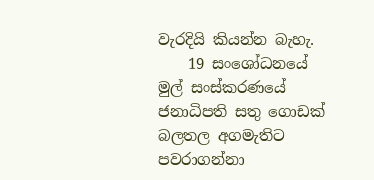වැරදියි කියන්න බැහැ.
    19 සංශෝධනයේ මුල් සංස්කරණයේ ජනාධිපති සතු ගොඩක් බලතල අගමැතිට පවරාගන්නා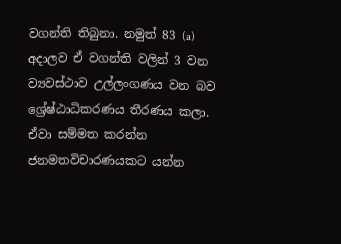වගන්ති තිබුනා. නමුත් 83 (a) අදාලව ඒ වගන්ති වලින් 3 වන ව්‍යවස්ථාව උල්ලංගණය වන බව ශ්‍රේෂ්ඨාධිකරණය තීරණය කලා. ඒවා සම්මත කරන්න ජනමතවිචාරණයකට යන්න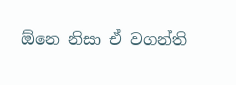ඕනෙ නිසා ඒ වගන්ති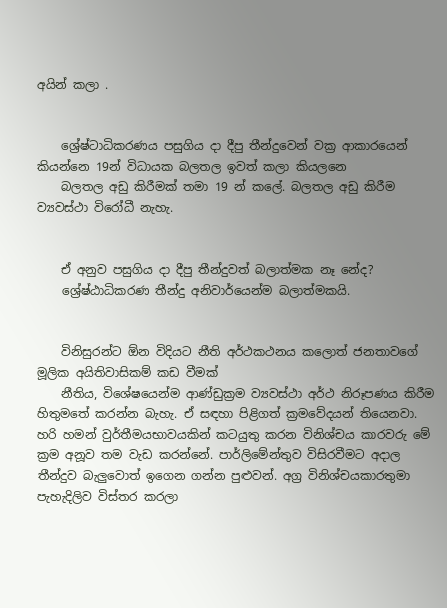අයින් කලා .


    ශ්‍රේෂ්ටාධිකරණය පසුගිය දා දීපු තීන්දුවෙන් වක්‍ර ආකාරයෙන් කියන්නෙ 19න් විධායක බලතල ඉවත් කලා කියලනෙ
    බලතල අඩු කිරීමක් තමා 19 න් කලේ. බලතල අඩු කිරීම ව්‍යවස්ථා විරෝධී නැහැ.


    ඒ අනුව පසුගිය දා දීපු තීන්දුවත් බලාත්මක නෑ නේද?
    ශ්‍රේෂ්ඨාධිකරණ තීන්දු අනිවාර්යෙන්ම බලාත්මකයි.


    විනිසුරන්ට ඕන විදියට නීති අර්ථකථනය කලොත් ජනතාවගේ මූලික අයිතිවාසිකම් කඩ වීමක්
    නීතිය, විශේෂයෙන්ම ආණ්ඩුක්‍රම ව්‍යවස්ථා අර්ථ නිරූපණය කිරීම හිතුමතේ කරන්න බැහැ. ඒ සඳහා පිළිගත් ක්‍රමවේදයන් තියෙනවා. හරි හමන් වුර්තීමයභාවයකින් කටයුතු කරන විනිශ්චය කාරවරු මේ ක්‍රම අනූව තම වැඩ කරන්නේ. පාර්ලිමේන්තුව විසිරවීමට අදාල තීන්දුව බැලුවොත් ඉගෙන ගන්න පුළුවන්. අග්‍ර විනිශ්චයකාරතුමා පැහැදිලිව විස්තර කරලා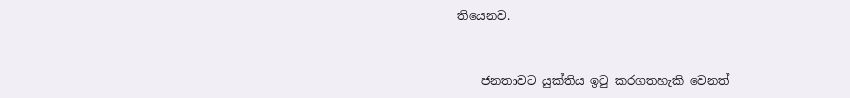තියෙනව.


    ජනතාවට යුක්තිය ඉටු කරගතහැකි වෙනත්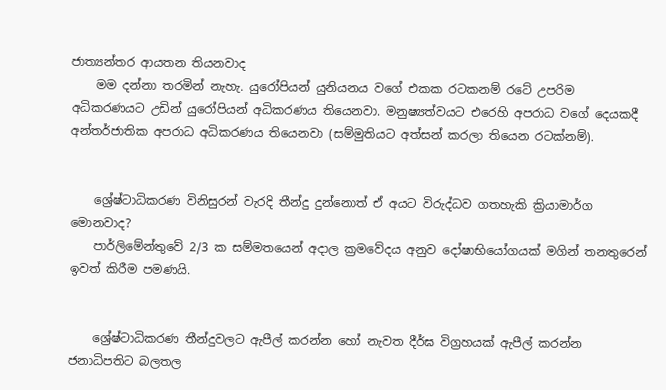ජාත්‍යන්තර ආයතන තියනවාද
    මම දන්නා තරමින් නැහැ. යුරෝපියන් යුනියනය වගේ එකක රටකනම් රටේ උපරිම අධිකරණයට උඩින් යුරෝපියන් අධිකරණය තියෙනවා. මනුෂ්‍යත්වයට එරෙහි අපරාධ වගේ දෙයකදී අන්තර්ජාතික අපරාධ අධිකරණය තියෙනවා (සම්මුතියට අත්සන් කරලා තියෙන රටක්නම්).


    ශ්‍රේෂ්ටාධිකරණ විනිසුරන් වැරදි තීන්දු දුන්නොත් ඒ අයට විරුද්ධව ගතහැකි ක්‍රියාමාර්ග මොනවාද?
    පාර්ලිමේන්තුවේ 2/3 ක සම්මතයෙන් අදාල ක්‍රමවේදය අනුව දෝෂාභියෝගයක් මගින් තනතුරෙන් ඉවත් කිරීම පමණයි.


    ශ්‍රේෂ්ටාධිකරණ තීන්දුවලට ඇපීල් කරන්න හෝ නැවත දීර්ඝ විග්‍රහයක් ඇපීල් කරන්න ජනාධිපතිට බලතල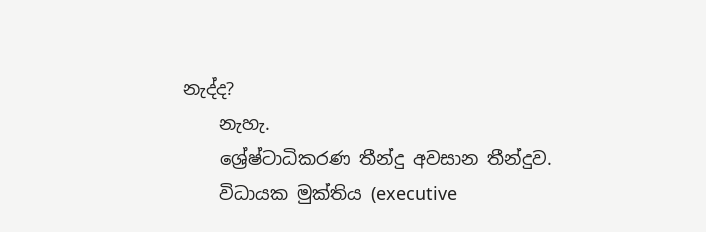නැද්ද?
    නැහැ.
    ශ්‍රේෂ්ටාධිකරණ තීන්දු අවසාන තීන්දුව.
    විධායක මුක්තිය (executive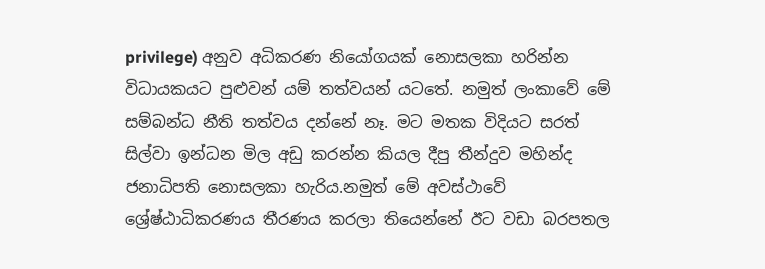privilege) අනුව අධිකරණ නියෝගයක් නොසලකා හරින්න විධායකයට පුළුවන් යම් තත්වයන් යටතේ. නමුත් ලංකාවේ මේ සම්බන්ධ නීති තත්වය දන්නේ නෑ. මට මතක විදියට සරත් සිල්වා ඉන්ධන මිල අඩු කරන්න කියල දීපු තීන්දුව මහින්ද ජනාධිපති නොසලකා හැරිය.නමුත් මේ අවස්ථාවේ ශ්‍රේෂ්ඨාධිකරණය තීරණය කරලා තියෙන්නේ ඊට වඩා බරපතල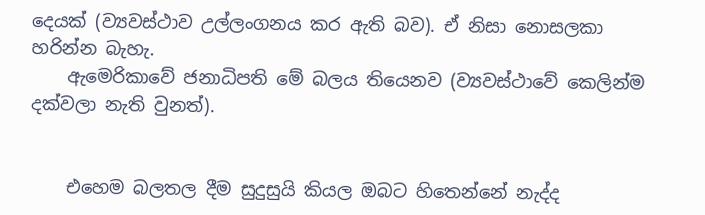දෙයක් (ව්‍යවස්ථාව උල්ලංගනය කර ඇති බව). ඒ නිසා නොසලකා හරින්න බැහැ.
    ඇමෙරිකාවේ ජනාධිපති මේ බලය තියෙනව (ව්‍යවස්ථාවේ කෙලින්ම දක්වලා නැති වුනත්).


    එහෙම බලතල දීම සුදුසුයි කියල ඔබට හිතෙන්නේ නැද්ද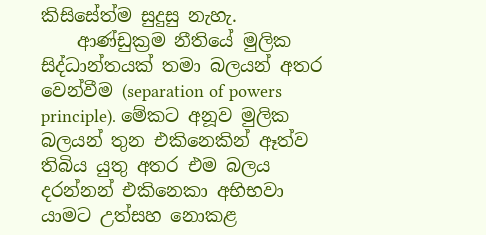කිසිසේත්ම සුදුසු නැහැ.
    ආණ්ඩුක්‍රම නීතියේ මුලික සිද්ධාන්තයක් තමා බලයන් අතර වෙන්වීම (separation of powers principle). මේකට අනූව මුලික බලයන් තුන එකිනෙකින් ඈත්ව තිබිය යුතු අතර එම බලය දරන්නන් එකිනෙකා අභිභවා යාමට උත්සහ නොකළ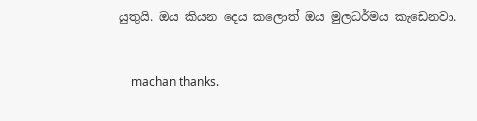යුතුයි. ඔය කියන දෙය කලොත් ඔය මුලධර්මය කැඩෙනවා.


    machan thanks.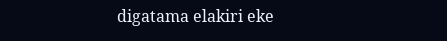digatama elakiri eke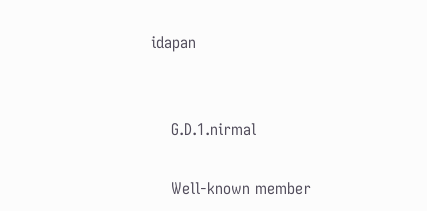idapan


    G.D.1.nirmal

    Well-known member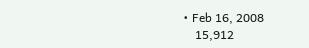• Feb 16, 2008
    15,912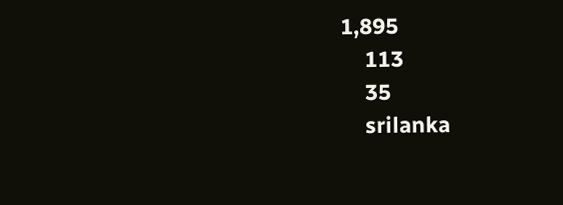1,895
    113
    35
    srilanka